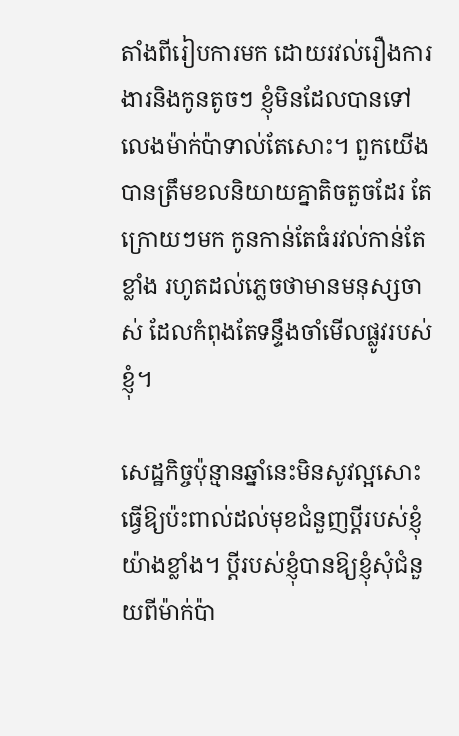តាំងពីរៀបការមក ដោយរវល់រឿងការងារនិងកូនតូចៗ ខ្ញុំមិនដែលបានទៅលេងម៉ាក់ប៉ាទាល់តែសោះ។ ពួកយើងបានត្រឹមខលនិយាយគ្នាតិចតួចដែរ តែក្រោយៗមក កូនកាន់តែធំរវល់កាន់តែខ្លាំង រហូតដល់ភ្លេចថាមានមនុស្សចាស់ ដែលកំពុងតែទន្ទឹងចាំមើលផ្លូវរបស់ខ្ញុំ។

សេដ្ឋកិច្ចប៉ុន្មានឆ្នាំនេះមិនសូវល្អសោះ ធ្វើឱ្យប៉ះពាល់ដល់មុខជំនួញប្តីរបស់ខ្ញុំយ៉ាងខ្លាំង។ ប្តីរបស់ខ្ញុំបានឱ្យខ្ញុំសុំជំនួយពីម៉ាក់ប៉ា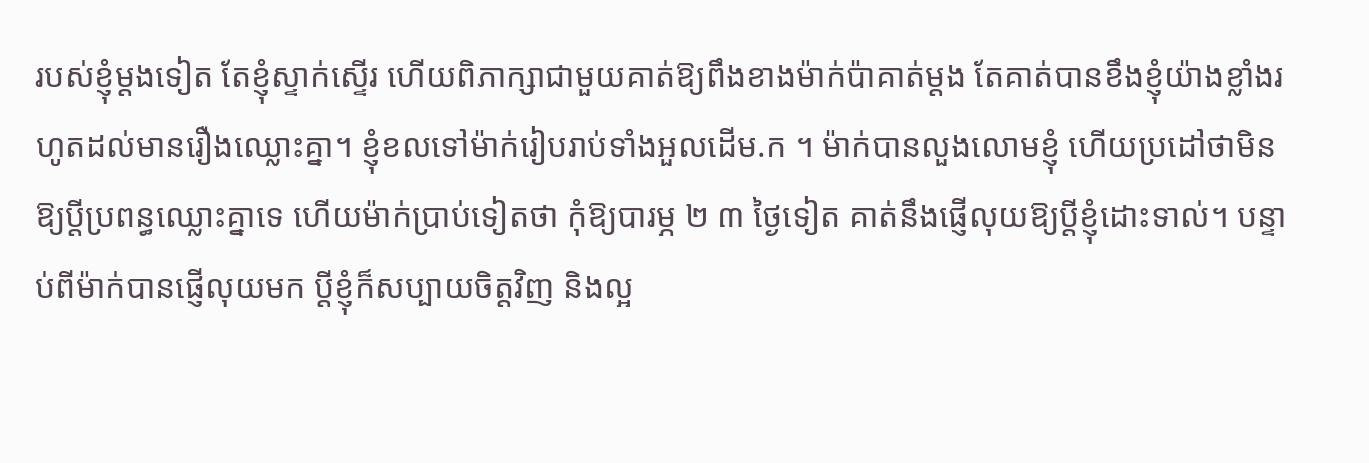របស់ខ្ញុំម្តងទៀត តែខ្ញុំស្ទាក់ស្ទើរ ហើយពិភាក្សាជាមួយគាត់ឱ្យពឹងខាងម៉ាក់ប៉ាគាត់ម្តង តែគាត់បានខឹងខ្ញុំយ៉ាងខ្លាំងរហូតដល់មានរឿងឈ្លោះគ្នា។ ខ្ញុំខលទៅម៉ាក់រៀបរាប់ទាំងអួលដើម.ក ។ ម៉ាក់បានលួងលោមខ្ញុំ ហើយប្រដៅថាមិនឱ្យប្តីប្រពន្ធឈ្លោះគ្នាទេ ហើយម៉ាក់ប្រាប់ទៀតថា កុំឱ្យបារម្ភ ២ ៣ ថ្ងៃទៀត គាត់នឹងផ្ញើលុយឱ្យប្តីខ្ញុំដោះទាល់។ បន្ទាប់ពីម៉ាក់បានផ្ញើលុយមក ប្តីខ្ញុំក៏សប្បាយចិត្តវិញ និងល្អ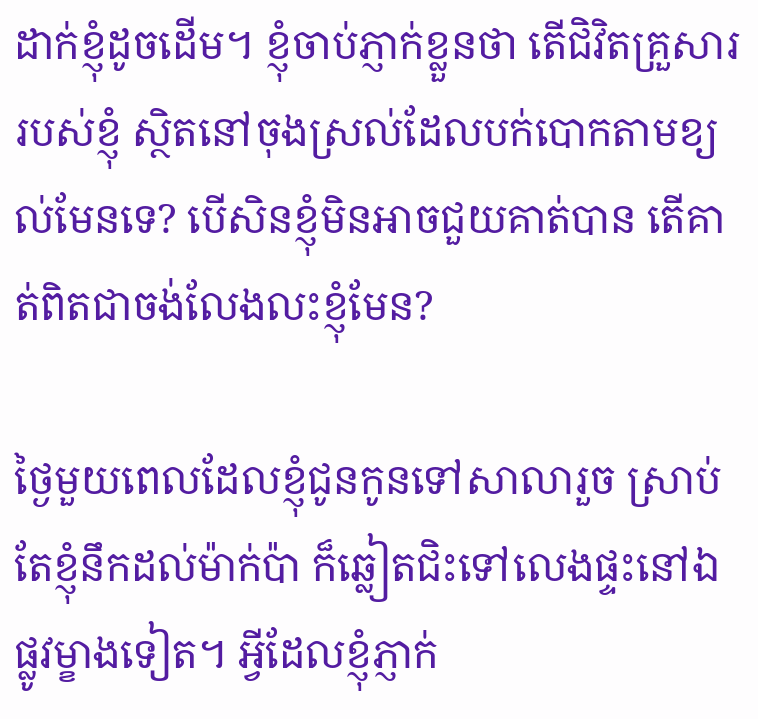ដាក់ខ្ញុំដូចដើម។ ខ្ញុំចាប់ភ្ញាក់ខ្លួនថា តើជិវិតគ្រួសាររបស់ខ្ញុំ ស្ថិតនៅចុងស្រល់ដែលបក់បោកតាមខ្យល់មែនទេ? បើសិនខ្ញុំមិនអាចជួយគាត់បាន តើគាត់ពិតជាចង់លែងលះខ្ញុំមែន?

ថ្ងៃមួយពេលដែលខ្ញុំជូនកូនទៅសាលារួច ស្រាប់តែខ្ញុំនឹកដល់ម៉ាក់ប៉ា ក៏ឆ្លៀតជិះទៅលេងផ្ទះនៅឯផ្លូវម្ខាងទៀត។ អ្វីដែលខ្ញុំភ្ញាក់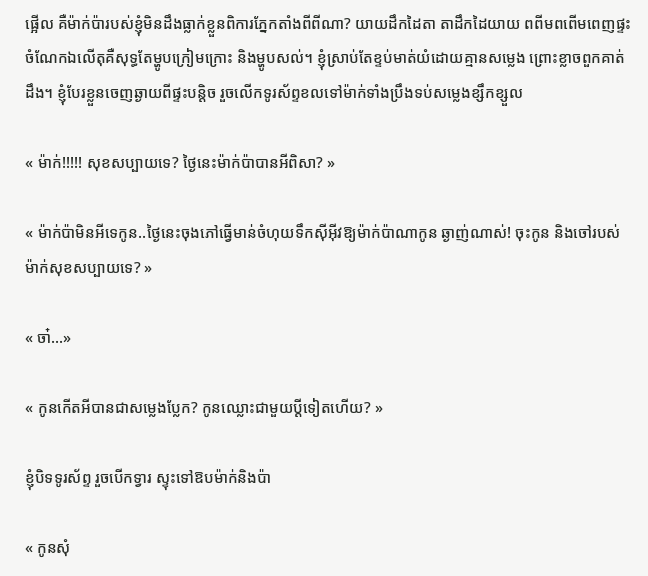ផ្អើល គឺម៉ាក់ប៉ារបស់ខ្ញុំមិនដឹងធ្លាក់ខ្លួនពិការភ្នែកតាំងពីពីណា? យាយដឹកដៃតា តាដឹកដៃយាយ ពពីមពពើមពេញផ្ទះ ចំណែកឯលើតុគឺសុទ្ធតែម្ហូបក្រៀមក្រោះ និងម្ហូបសល់។ ខ្ញុំស្រាប់តែខ្ទប់មាត់យំដោយគ្មានសម្លេង ព្រោះខ្លាចពួកគាត់ដឹង។ ខ្ញុំបែរខ្លួនចេញឆ្ងាយពីផ្ទះបន្តិច រួចលើកទូរស័ព្ទខលទៅម៉ាក់ទាំងប្រឹងទប់សម្លេងខ្សឹកខ្សួល

« ម៉ាក់!!!!! សុខសប្បាយទេ? ថ្ងៃនេះម៉ាក់ប៉ាបានអីពិសា? »

« ម៉ាក់ប៉ាមិនអីទេកូន..ថ្ងៃនេះចុងភៅធ្វើមាន់ចំហុយទឹកស៊ីអ៊ីវឱ្យម៉ាក់ប៉ាណាកូន ឆ្ងាញ់ណាស់! ចុះកូន និងចៅរបស់ម៉ាក់សុខសប្បាយទេ? »

« ចា៎...»

« កូនកើតអីបានជាសម្លេងប្លែក? កូនឈ្លោះជាមួយប្តីទៀតហើយ? »

ខ្ញុំបិទទូរស័ព្ទ រួចបើកទ្វារ ស្ទុះទៅឱបម៉ាក់និងប៉ា

« កូនសុំ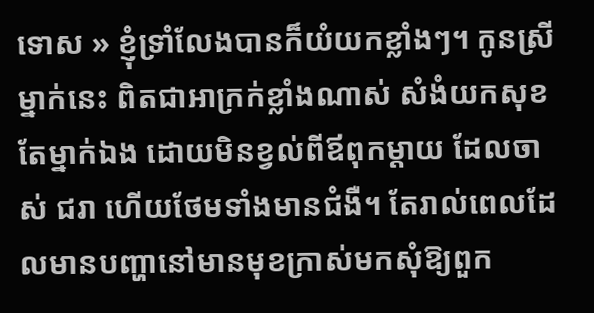ទោស » ខ្ញុំទ្រាំលែងបានក៏យំយកខ្លាំងៗ។ កូនស្រីម្នាក់នេះ ពិតជាអាក្រក់ខ្លាំងណាស់ សំងំយកសុខតែម្នាក់ឯង ដោយមិនខ្វល់ពីឪពុកម្តាយ ដែលចាស់ ជរា ហើយថែមទាំងមានជំងឺ។ តែរាល់ពេលដែលមានបញ្ហានៅមានមុខក្រាស់មកសុំឱ្យពួក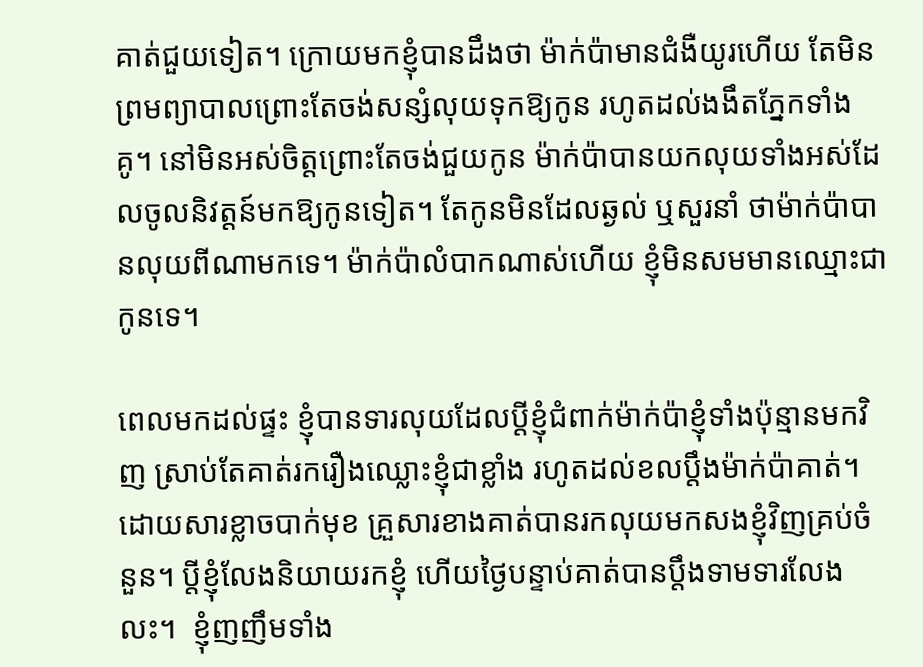គាត់ជួយទៀត។ ក្រោយមកខ្ញុំបានដឹងថា ម៉ាក់ប៉ាមានជំងឺយូរហើយ តែមិនព្រមព្យាបាលព្រោះតែចង់សន្សំលុយទុកឱ្យកូន រហូតដល់ងងឹតភ្នែកទាំងគូ។ នៅមិនអស់ចិត្តព្រោះតែចង់ជួយកូន ម៉ាក់ប៉ាបានយកលុយទាំងអស់ដែលចូលនិវត្តន៍មកឱ្យកូនទៀត។ តែកូនមិនដែលឆ្ងល់ ឬសួរនាំ ថាម៉ាក់ប៉ាបានលុយពីណាមកទេ។ ម៉ាក់ប៉ាលំបាកណាស់ហើយ ខ្ញុំមិនសមមានឈ្មោះជាកូនទេ។

ពេលមកដល់ផ្ទះ ខ្ញុំបានទារលុយដែលប្តីខ្ញុំជំពាក់ម៉ាក់ប៉ាខ្ញុំទាំងប៉ុន្មានមកវិញ ស្រាប់តែគាត់រករឿងឈ្លោះខ្ញុំជាខ្លាំង រហូតដល់ខលប្តឹងម៉ាក់ប៉ាគាត់។ ដោយសារខ្លាចបាក់មុខ គ្រួសារខាងគាត់បានរកលុយមកសងខ្ញុំវិញគ្រប់ចំនួន។ ប្តីខ្ញុំលែងនិយាយរកខ្ញុំ ហើយថ្ងៃបន្ទាប់គាត់បានប្តឹងទាមទារលែងលះ។  ខ្ញុំញញឹមទាំង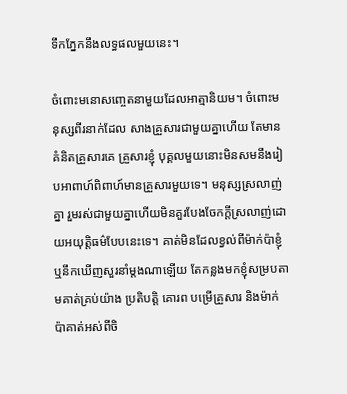ទឹកភ្នែកនឹងលទ្ធផលមួយនេះ។

ចំពោះមនោសញ្ចេតនាមួយដែលអាត្មានិយម។ ចំពោះមនុស្សពីរនាក់ដែល សាងគ្រួសារជាមួយគ្នាហើយ តែមានគំនិតគ្រួសារគេ គ្រួសារខ្ញុំ បុគ្គលមួយនោះមិនសមនឹងរៀបអាពាហ៍ពិពាហ៍មានគ្រួសារមួយទេ។ មនុស្សស្រលាញ់គ្នា រួមរស់ជាមួយគ្នាហើយមិនគួរបែងចែកក្តីស្រលាញ់ដោយអយុត្តិធម៌បែបនេះទេ។ គាត់មិនដែលខ្វល់ពីម៉ាក់ប៉ាខ្ញុំ ឬនឹកឃើញសួរនាំម្តងណាឡើយ តែកន្លងមកខ្ញុំសម្របតាមគាត់គ្រប់យ៉ាង ប្រតិបត្តិ គោរព បម្រើគ្រួសារ និងម៉ាក់ប៉ាគាត់អស់ពីចិ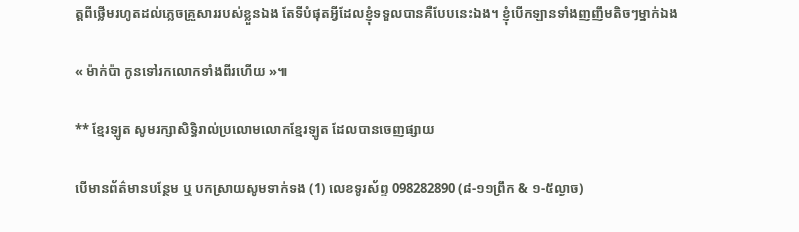ត្តពីថ្លើមរហូតដល់ភ្លេចគ្រួសាររបស់ខ្លួនឯង តែទីបំផុតអ្វីដែលខ្ញុំទទួលបានគឺបែបនេះឯង។ ខ្ញុំបើកឡានទាំងញញឹមតិចៗម្នាក់ឯង

« ម៉ាក់ប៉ា កូនទៅរកលោកទាំងពីរហើយ »៕

** ខ្មែរឡូត សូមរក្សាសិទ្ធិរាល់ប្រលោមលោកខ្មែរឡូត ដែលបានចេញផ្សាយ

បើមានព័ត៌មានបន្ថែម ឬ បកស្រាយសូមទាក់ទង (1) លេខទូរស័ព្ទ 098282890 (៨-១១ព្រឹក & ១-៥ល្ងាច)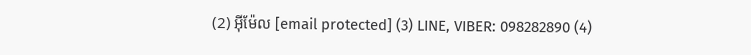(2) អ៊ីម៉ែល [email protected] (3) LINE, VIBER: 098282890 (4)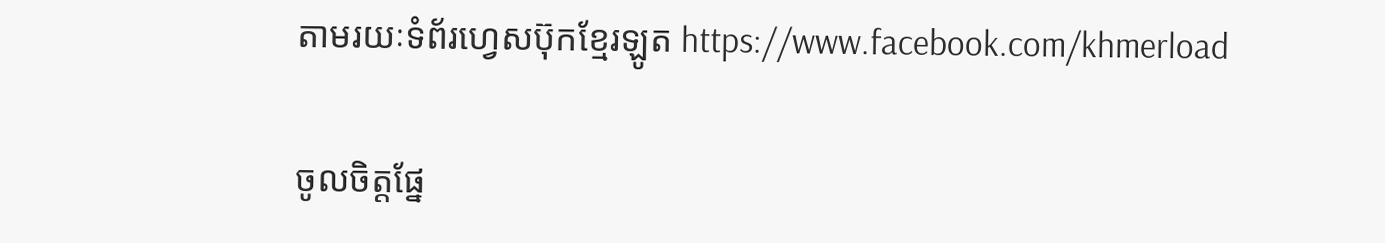តាមរយៈទំព័រហ្វេសប៊ុកខ្មែរឡូត https://www.facebook.com/khmerload

ចូលចិត្តផ្នែ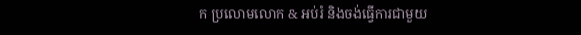ក ប្រលោមលោក & អប់រំ និងចង់ធ្វើការជាមួយ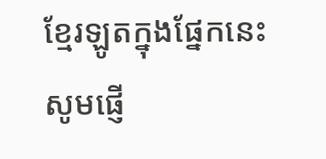ខ្មែរឡូតក្នុងផ្នែកនេះ សូមផ្ញើ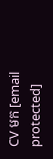CV មក [email protected]